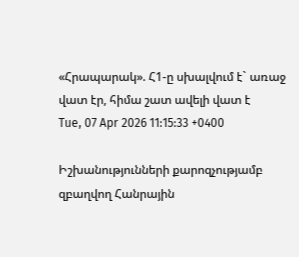«Հրապարակ». Հ1-ը սխալվում է` առաջ վատ էր, հիմա շատ ավելի վատ է
Tue, 07 Apr 2026 11:15:33 +0400

Իշխանությունների քարոզչությամբ զբաղվող Հանրային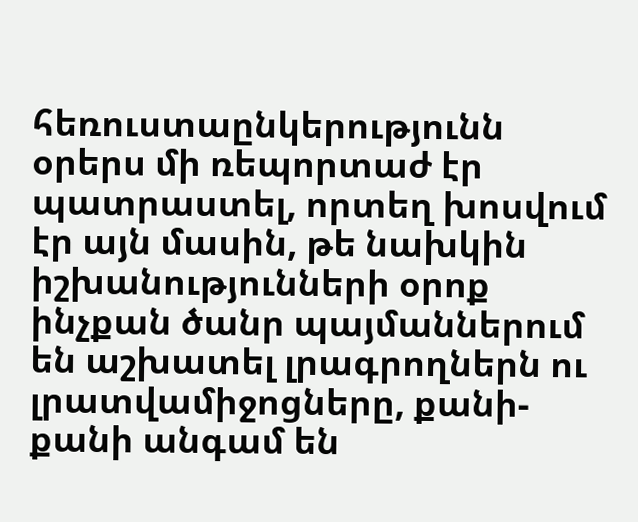հեռուստաընկերությունն օրերս մի ռեպորտաժ էր պատրաստել, որտեղ խոսվում էր այն մասին, թե նախկին իշխանությունների օրոք ինչքան ծանր պայմաններում են աշխատել լրագրողներն ու լրատվամիջոցները, քանի-քանի անգամ են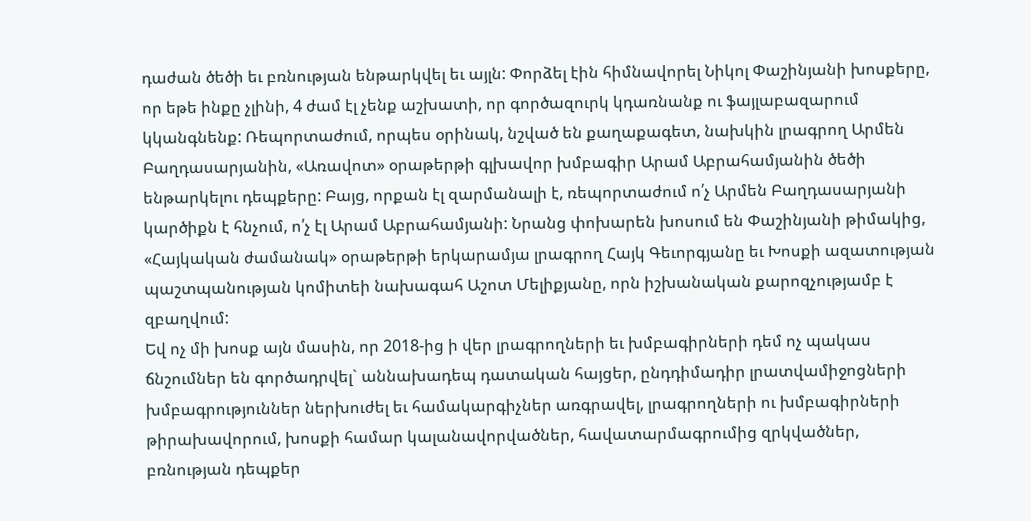դաժան ծեծի եւ բռնության ենթարկվել եւ այլն: Փորձել էին հիմնավորել Նիկոլ Փաշինյանի խոսքերը, որ եթե ինքը չլինի, 4 ժամ էլ չենք աշխատի, որ գործազուրկ կդառնանք ու ֆայլաբազարում կկանգնենք: Ռեպորտաժում, որպես օրինակ, նշված են քաղաքագետ, նախկին լրագրող Արմեն Բաղդասարյանին, «Առավոտ» օրաթերթի գլխավոր խմբագիր Արամ Աբրահամյանին ծեծի ենթարկելու դեպքերը: Բայց, որքան էլ զարմանալի է, ռեպորտաժում ո՛չ Արմեն Բաղդասարյանի կարծիքն է հնչում, ո՛չ էլ Արամ Աբրահամյանի: Նրանց փոխարեն խոսում են Փաշինյանի թիմակից, «Հայկական ժամանակ» օրաթերթի երկարամյա լրագրող Հայկ Գեւորգյանը եւ Խոսքի ազատության պաշտպանության կոմիտեի նախագահ Աշոտ Մելիքյանը, որն իշխանական քարոզչությամբ է զբաղվում:
Եվ ոչ մի խոսք այն մասին, որ 2018-ից ի վեր լրագրողների եւ խմբագիրների դեմ ոչ պակաս ճնշումներ են գործադրվել` աննախադեպ դատական հայցեր, ընդդիմադիր լրատվամիջոցների խմբագրություններ ներխուժել եւ համակարգիչներ առգրավել, լրագրողների ու խմբագիրների թիրախավորում, խոսքի համար կալանավորվածներ, հավատարմագրումից զրկվածներ, բռնության դեպքեր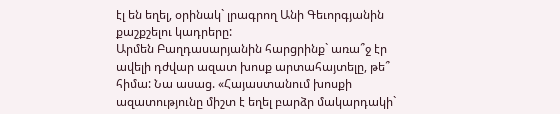էլ են եղել, օրինակ` լրագրող Անի Գեւորգյանին քաշքշելու կադրերը:
Արմեն Բաղդասարյանին հարցրինք` առա՞ջ էր ավելի դժվար ազատ խոսք արտահայտելը, թե՞ հիմա: Նա ասաց. «Հայաստանում խոսքի ազատությունը միշտ է եղել բարձր մակարդակի`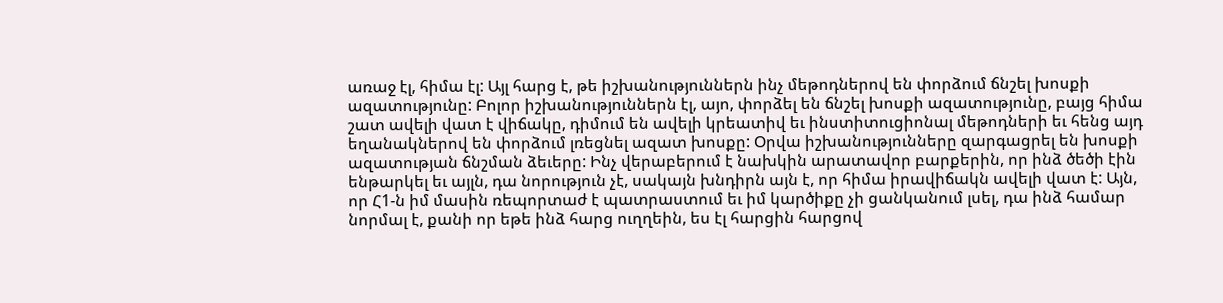առաջ էլ, հիմա էլ: Այլ հարց է, թե իշխանություններն ինչ մեթոդներով են փորձում ճնշել խոսքի ազատությունը: Բոլոր իշխանություններն էլ, այո, փորձել են ճնշել խոսքի ազատությունը, բայց հիմա շատ ավելի վատ է վիճակը, դիմում են ավելի կրեատիվ եւ ինստիտուցիոնալ մեթոդների եւ հենց այդ եղանակներով են փորձում լռեցնել ազատ խոսքը: Օրվա իշխանությունները զարգացրել են խոսքի ազատության ճնշման ձեւերը: Ինչ վերաբերում է նախկին արատավոր բարքերին, որ ինձ ծեծի էին ենթարկել եւ այլն, դա նորություն չէ, սակայն խնդիրն այն է, որ հիմա իրավիճակն ավելի վատ է: Այն, որ Հ1-ն իմ մասին ռեպորտաժ է պատրաստում եւ իմ կարծիքը չի ցանկանում լսել, դա ինձ համար նորմալ է, քանի որ եթե ինձ հարց ուղղեին, ես էլ հարցին հարցով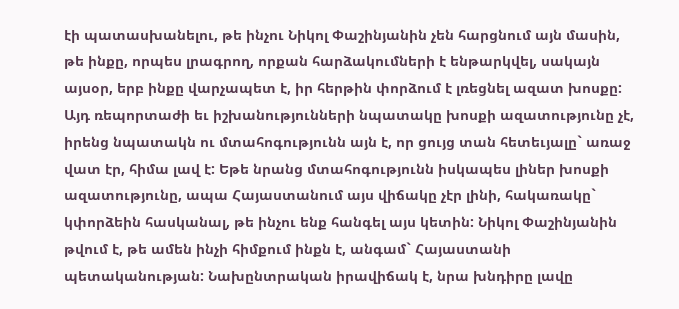էի պատասխանելու, թե ինչու Նիկոլ Փաշինյանին չեն հարցնում այն մասին, թե ինքը, որպես լրագրող, որքան հարձակումների է ենթարկվել, սակայն այսօր, երբ ինքը վարչապետ է, իր հերթին փորձում է լռեցնել ազատ խոսքը: Այդ ռեպորտաժի եւ իշխանությունների նպատակը խոսքի ազատությունը չէ, իրենց նպատակն ու մտահոգությունն այն է, որ ցույց տան հետեւյալը` առաջ վատ էր, հիմա լավ է: Եթե նրանց մտահոգությունն իսկապես լիներ խոսքի ազատությունը, ապա Հայաստանում այս վիճակը չէր լինի, հակառակը` կփորձեին հասկանալ, թե ինչու ենք հանգել այս կետին: Նիկոլ Փաշինյանին թվում է, թե ամեն ինչի հիմքում ինքն է, անգամ` Հայաստանի պետականության: Նախընտրական իրավիճակ է, նրա խնդիրը լավը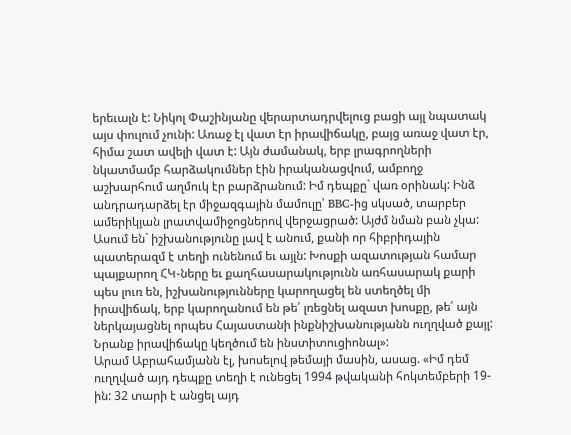երեւալն է: Նիկոլ Փաշինյանը վերարտադրվելուց բացի այլ նպատակ այս փուլում չունի: Առաջ էլ վատ էր իրավիճակը, բայց առաջ վատ էր, հիմա շատ ավելի վատ է: Այն ժամանակ, երբ լրագրողների նկատմամբ հարձակումներ էին իրականացվում, ամբողջ աշխարհում աղմուկ էր բարձրանում: Իմ դեպքը` վառ օրինակ: Ինձ անդրադարձել էր միջազգային մամուլը՝ BBC-ից սկսած, տարբեր ամերիկյան լրատվամիջոցներով վերջացրած: Այժմ նման բան չկա: Ասում են` իշխանությունը լավ է անում, քանի որ հիբրիդային պատերազմ է տեղի ունենում եւ այլն: Խոսքի ազատության համար պայքարող ՀԿ-ները եւ քաղհասարակությունն առհասարակ քարի պես լուռ են, իշխանությունները կարողացել են ստեղծել մի իրավիճակ, երբ կարողանում են թե՛ լռեցնել ազատ խոսքը, թե՛ այն ներկայացնել որպես Հայաստանի ինքնիշխանությանն ուղղված քայլ: Նրանք իրավիճակը կեղծում են ինստիտուցիոնալ»:
Արամ Աբրահամյանն էլ, խոսելով թեմայի մասին, ասաց. «Իմ դեմ ուղղված այդ դեպքը տեղի է ունեցել 1994 թվականի հոկտեմբերի 19-ին: 32 տարի է անցել այդ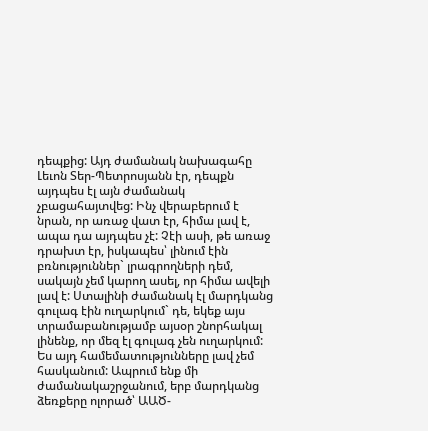դեպքից: Այդ ժամանակ նախագահը Լեւոն Տեր-Պետրոսյանն էր, դեպքն այդպես էլ այն ժամանակ չբացահայտվեց: Ինչ վերաբերում է նրան, որ առաջ վատ էր, հիմա լավ է, ապա դա այդպես չէ: Չէի ասի, թե առաջ դրախտ էր, իսկապես՝ լինում էին բռնություններ` լրագրողների դեմ, սակայն չեմ կարող ասել, որ հիմա ավելի լավ է: Ստալինի ժամանակ էլ մարդկանց գուլագ էին ուղարկում` դե, եկեք այս տրամաբանությամբ այսօր շնորհակալ լինենք, որ մեզ էլ գուլագ չեն ուղարկում: Ես այդ համեմատությունները լավ չեմ հասկանում: Ապրում ենք մի ժամանակաշրջանում, երբ մարդկանց ձեռքերը ոլորած՝ ԱԱԾ-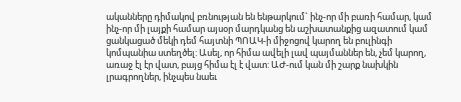ականները դիմակով բռնության են ենթարկում` ինչ-որ մի բառի համար, կամ ինչ-որ մի լայքի համար այսօր մարդկանց են աշխատանքից ազատում կամ ցանկացած մեկի դեմ հայտնի ՊՈԱԿ-ի միջոցով կարող են բուլինգի կոմպանիա ստեղծել: Ասել, որ հիմա ավելի լավ պայմաններ են, չեմ կարող, առաջ էլ էր վատ, բայց հիմա էլ է վատ: ԱԺ-ում կան մի շարք նախկին լրագրողներ, ինչպես նաեւ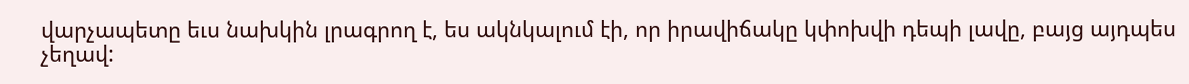վարչապետը եւս նախկին լրագրող է, ես ակնկալում էի, որ իրավիճակը կփոխվի դեպի լավը, բայց այդպես չեղավ: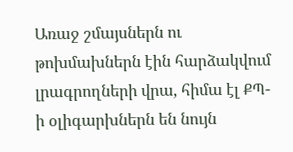Առաջ շմայսներն ու թոխմախներն էին հարձակվում լրագրողների վրա, հիմա էլ ՔՊ-ի օլիգարխներն են նույն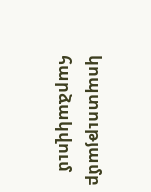կոպտությամբ հարձակվում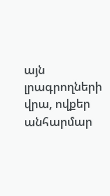այն լրագրողների վրա, ովքեր անհարմար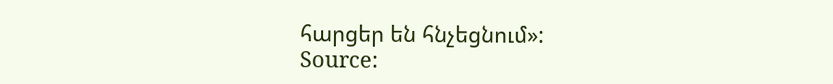հարցեր են հնչեցնում»:
Source: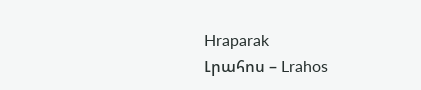Hraparak
Լրահոս – Lrahos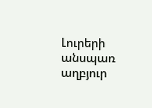Լուրերի անսպառ աղբյուր